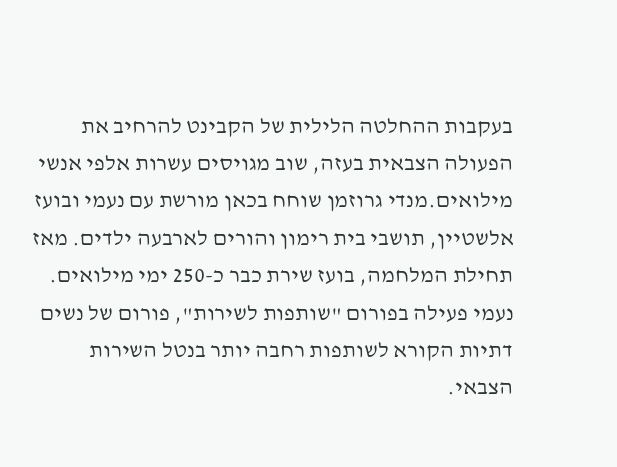בעקבות ההחלטה הלילית של הקבינט להרחיב את הפעולה הצבאית בעזה, שוב מגויסים עשרות אלפי אנשי מילואים.מנדי גרוזמן שוחח בכאן מורשת עם נעמי ובועז אלשטיין, תושבי בית רימון והורים לארבעה ילדים. מאז תחילת המלחמה, בועז שירת כבר כ-250 ימי מילואים. נעמי פעילה בפורום "שותפות לשירות", פורום של נשים דתיות הקורא לשותפות רחבה יותר בנטל השירות הצבאי.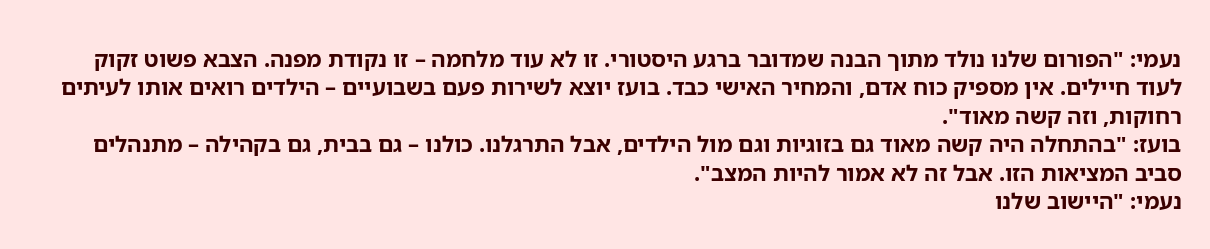נעמי: "הפורום שלנו נולד מתוך הבנה שמדובר ברגע היסטורי. זו לא עוד מלחמה – זו נקודת מפנה. הצבא פשוט זקוק לעוד חיילים. אין מספיק כוח אדם, והמחיר האישי כבד. בועז יוצא לשירות פעם בשבועיים – הילדים רואים אותו לעיתים רחוקות, וזה קשה מאוד".
בועז: "בהתחלה היה קשה מאוד גם בזוגיות וגם מול הילדים, אבל התרגלנו. כולנו – גם בבית, גם בקהילה – מתנהלים סביב המציאות הזו. אבל זה לא אמור להיות המצב".
נעמי: "היישוב שלנו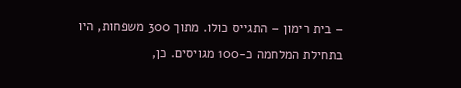– בית רימון – התגייס כולו. מתוך 300 משפחות, היו בתחילת המלחמה כ-100 מגויסים. כן,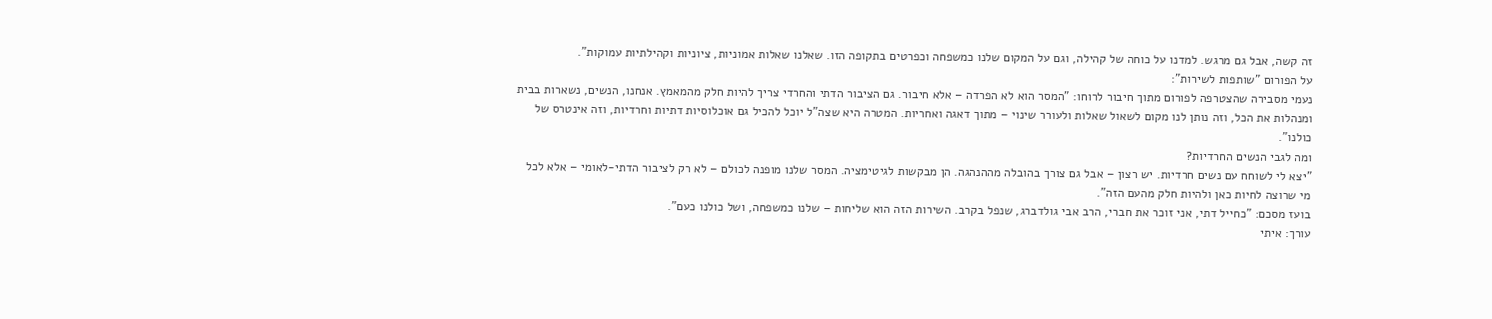זה קשה, אבל גם מרגש. למדנו על כוחה של קהילה, וגם על המקום שלנו כמשפחה וכפרטים בתקופה הזו. שאלנו שאלות אמוניות, ציוניות וקהילתיות עמוקות".
על הפורום "שותפות לשירות":
נעמי מסבירה שהצטרפה לפורום מתוך חיבור לרוחו: "המסר הוא לא הפרדה – אלא חיבור. גם הציבור הדתי והחרדי צריך להיות חלק מהמאמץ. אנחנו, הנשים, נשארות בבית ומנהלות את הכל, וזה נותן לנו מקום לשאול שאלות ולעורר שינוי – מתוך דאגה ואחריות. המטרה היא שצה"ל יוכל להכיל גם אוכלוסיות דתיות וחרדיות, וזה אינטרס של כולנו".
ומה לגבי הנשים החרדיות?
"יצא לי לשוחח עם נשים חרדיות. יש רצון – אבל גם צורך בהובלה מההנהגה. הן מבקשות לגיטימציה. המסר שלנו מופנה לכולם – לא רק לציבור הדתי-לאומי – אלא לכל מי שרוצה לחיות כאן ולהיות חלק מהעם הזה".
בועז מסכם: "כחייל דתי, אני זוכר את חברי, הרב אבי גולדברג, שנפל בקרב. השירות הזה הוא שליחות – שלנו כמשפחה, ושל כולנו כעם".
עורך: איתי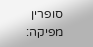סופרין
מפיקה: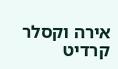אירה וקסלר
קרדיט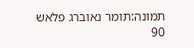תמונה:תומר נאוברג פלאש 90